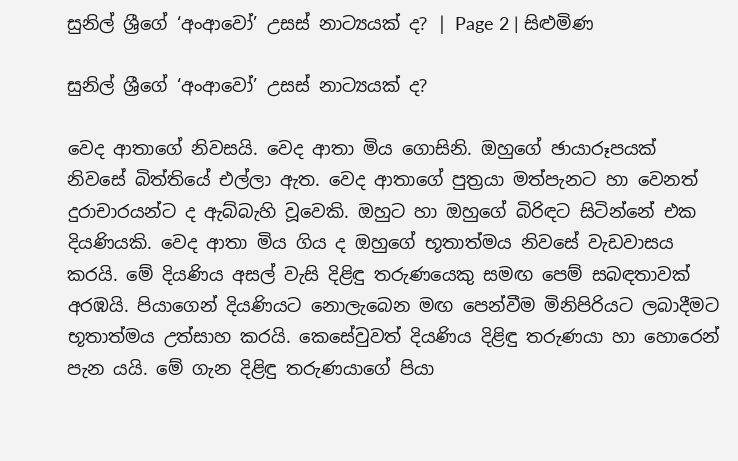සුනිල් ශ්‍රීගේ ‘අංආවෝ’ උසස් නාට්‍යයක් ද? | Page 2 | සිළුමිණ

සුනිල් ශ්‍රීගේ ‘අංආවෝ’ උසස් නාට්‍යයක් ද?

වෙද ආතාගේ නිවසයි. වෙද ආතා මිය ගොසිනි. ඔහුගේ ඡායාරූපයක් නිවසේ බිත්තියේ එල්ලා ඇත. වෙද ආතාගේ පුත්‍රයා මත්පැනට හා වෙනත් දුරාචාරයන්ට ද ඇබ්බැහි වූවෙකි. ඔහුට හා ඔහුගේ බිරිඳට සිටින්නේ එක දියණියකි. වෙද ආතා මිය ගිය ද ඔහුගේ භූතාත්මය නිවසේ වැඩවාසය කරයි. මේ දියණිය අසල් වැසි දිළිඳු තරුණයෙකු සමඟ පෙම් සබඳතාවක් අරඹයි. පියාගෙන් දියණියට නොලැබෙන මඟ පෙන්වීම මිනිපිරියට ලබාදීමට භූතාත්මය උත්සාහ කරයි. කෙසේවුවත් දියණිය දිළිඳු තරුණයා හා හොරෙන් පැන යයි. මේ ගැන දිළිඳු තරුණයාගේ පියා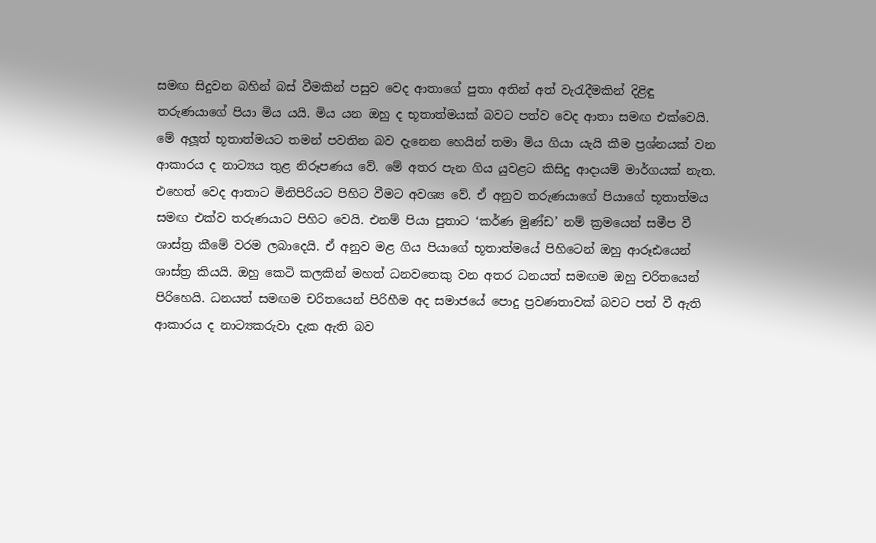සමඟ සිදුවන බහින් බස් වීමකින් පසුව වෙද ආතාගේ පුතා අතින් අත් වැරැදීමකින් දිළිඳු තරුණයාගේ පියා මිය යයි. මිය යන ඔහු ද භූතාත්මයක් බවට පත්ව වෙද ආතා සමඟ එක්වෙයි. මේ අලූත් භූතාත්මයට තමන් පවතින බව දැනෙන හෙයින් තමා මිය ගියා යැයි කීම ප්‍රශ්නයක් වන ආකාරය ද නාට්‍යය තුළ නිරූපණය වේ. මේ අතර පැන ගිය යුවළට කිසිදු ආදායම් මාර්ගයක් නැත. එහෙත් වෙද ආතාට මිනිපිරියට පිහිට වීමට අවශ්‍ය වේ. ඒ අනුව තරුණයාගේ පියාගේ භූතාත්මය සමඟ එක්ව තරුණයාට පිහිට වෙයි. එනම් පියා පුතාට ‘කර්ණ මුණ්ඩ’ නම් ක්‍රමයෙන් සමීප වී ශාස්ත්‍ර කීමේ වරම ලබාදෙයි. ඒ අනුව මළ ගිය පියාගේ භූතාත්මයේ පිහිටෙන් ඔහු ආරූඪයෙන් ශාස්ත්‍ර කියයි. ඔහු කෙටි කලකින් මහත් ධනවතෙකු වන අතර ධනයත් සමඟම ඔහු චරිතයෙන් පිරිහෙයි. ධනයත් සමඟම චරිතයෙන් පිරිහීම අද සමාජයේ පොදු ප්‍රවණතාවක් බවට පත් වී ඇති ආකාරය ද නාට්‍යකරුවා දැක ඇති බව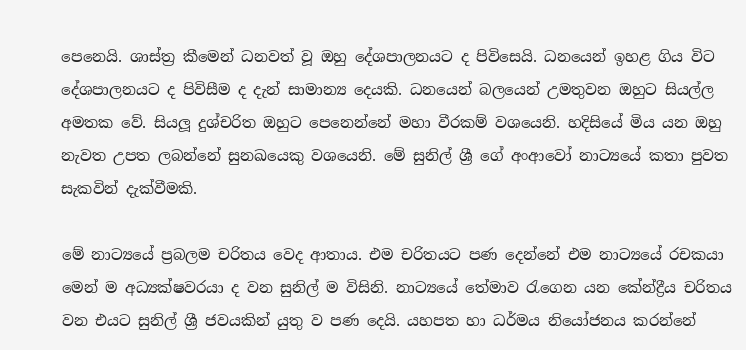පෙනෙයි. ශාස්ත්‍ර කීමෙන් ධනවත් වූ ඔහු දේශපාලනයට ද පිවිසෙයි. ධනයෙන් ඉහළ ගිය විට දේශපාලනයට ද පිවිසීම ද දැන් සාමාන්‍ය දෙයකි. ධනයෙන් බලයෙන් උමතුවන ඔහුට සියල්ල අමතක වේ. සියලූ දුශ්චරිත ඔහුට පෙනෙන්නේ මහා වීරකම් වශයෙනි. හදිසියේ මිය යන ඔහු නැවත උපත ලබන්නේ සුනඛයෙකු වශයෙනි. මේ සුනිල් ශ්‍රී ගේ අංආවෝ නාට්‍යයේ කතා පුවත සැකවින් දැක්වීමකි.

මේ නාට්‍යයේ ප්‍රබලම චරිතය වෙද ආතාය. එම චරිතයට පණ දෙන්නේ එම නාට්‍යයේ රචකයා මෙන් ම අධ්‍යක්ෂවරයා ද වන සුනිල් ම විසිනි. නාට්‍යයේ තේමාව රැගෙන යන කේන්ද්‍රීය චරිතය වන එයට සුනිල් ශ්‍රී ජවයකින් යුතු ව පණ දෙයි. යහපත හා ධර්මය නියෝජනය කරන්නේ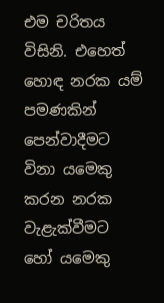එම චරිතය විසිනි. එහෙත් හොඳ නරක යම් පමණකින් පෙන්වාදීමට විනා යමෙකු කරන නරක වැළැක්වීමට හෝ යමෙකු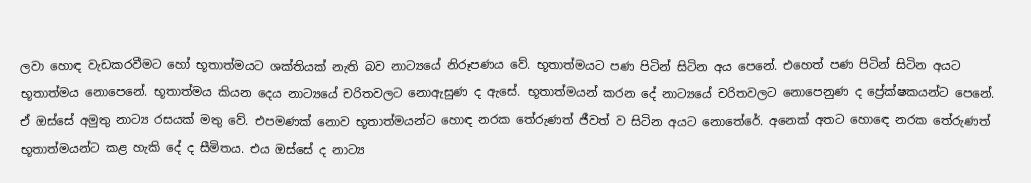ලවා හොඳ වැඩකරවීමට හෝ භූතාත්මයට ශක්තියක් නැති බව නාට්‍යයේ නිරූපණය වේ. භූතාත්මයට පණ පිටින් සිටින අය පෙනේ. එහෙත් පණ පිටින් සිටින අයට භූතාත්මය නොපෙනේ. භූතාත්මය කියන දෙය නාට්‍යයේ චරිතවලට නොඇසුණ ද ඇසේ. භූතාත්මයන් කරන දේ නාට්‍යයේ චරිතවලට නොපෙනුණ ද ප්‍රේක්ෂකයන්ට පෙනේ. ඒ ඔස්සේ අමුතු නාට්‍ය රසයක් මතු වේ. එපමණක් නොව භූතාත්මයන්ට හොඳ නරක තේරුණත් ජීවත් ව සිටින අයට නොතේරේ. අනෙක් අතට හොඳෙ නරක තේරුණත් භූතාත්මයන්ට කළ හැකි දේ ද සීමිතය. එය ඔස්සේ ද නාට්‍ය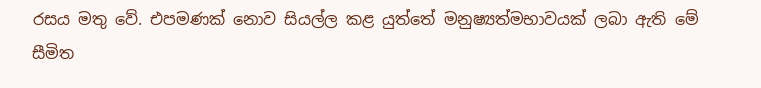රසය මතු වේ. එපමණක් නොව සියල්ල කළ යුත්තේ මනුෂ්‍යත්මභාවයක් ලබා ඇති මේ සීමිත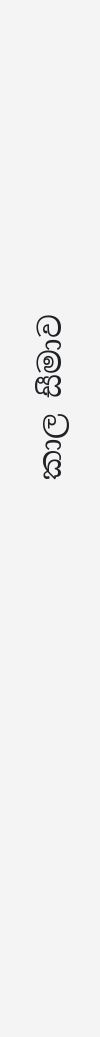කාල සීමාව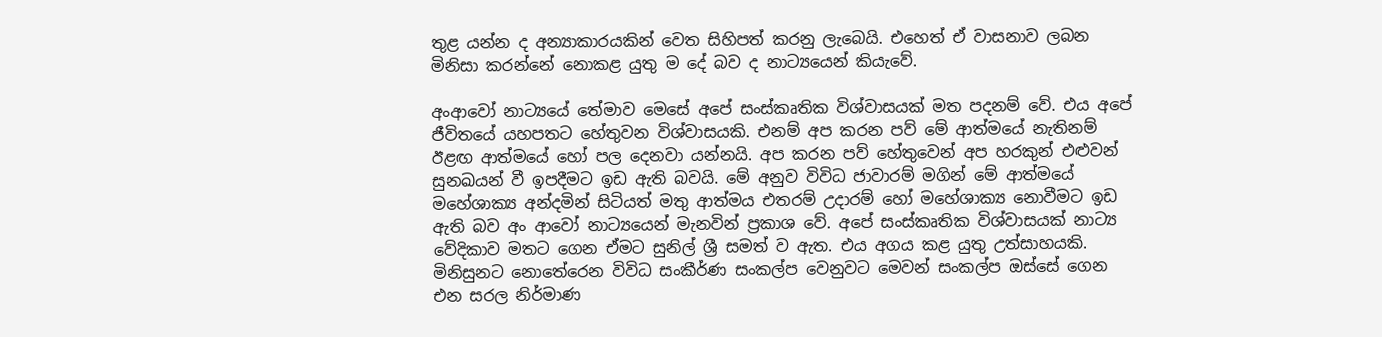තුළ යන්න ද අන්‍යාකාරයකින් වෙත සිහිපත් කරනු ලැබෙයි. එහෙත් ඒ වාසනාව ලබන මිනිසා කරන්නේ නොකළ යුතු ම දේ බව ද නාට්‍යයෙන් කියැවේ.

අංආවෝ නාට්‍යයේ තේමාව මෙසේ අපේ සංස්කෘතික විශ්වාසයක් මත පදනම් වේ. එය අපේ ජීවිතයේ යහපතට හේතුවන විශ්වාසයකි. එනම් අප කරන පව් මේ ආත්මයේ නැතිනම් ඊළඟ ආත්මයේ හෝ පල දෙනවා යන්නයි. අප කරන පව් හේතුවෙන් අප හරකුන් එළුවන් සුනඛයන් වී ඉපදීමට ඉඩ ඇති බවයි. මේ අනුව විවිධ ජාවාරම් මගින් මේ ආත්මයේ මහේශාක්‍ය අන්දමින් සිටියත් මතු ආත්මය එතරම් උදාරම් හෝ මහේශාක්‍ය නොවීමට ඉඩ ඇති බව අං ආවෝ නාට්‍යයෙන් මැනවින් ප්‍රකාශ වේ. අපේ සංස්කෘතික විශ්වාසයක් නාට්‍ය වේදිකාව මතට ගෙන ඒමට සුනිල් ශ්‍රී සමත් ව ඇත. එය අගය කළ යුතු උත්සාහයකි. මිනිසුනට නොතේරෙන විවිධ සංකීර්ණ සංකල්ප වෙනුවට මෙවන් සංකල්ප ඔස්සේ ගෙන එන සරල නිර්මාණ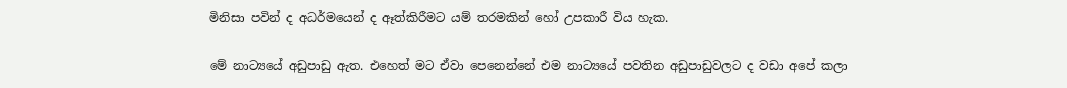මිනිසා පවින් ද අධර්මයෙන් ද ඈත්කිරීමට යම් තරමකින් හෝ උපකාරී විය හැක.

මේ නාට්‍යයේ අඩුපාඩු ඇත. එහෙත් මට ඒවා පෙනෙන්නේ එම නාට්‍යයේ පවතින අඩුපාඩුවලට ද වඩා අපේ කලා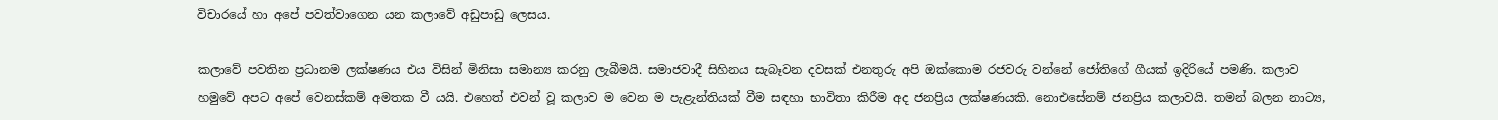විචාරයේ හා අපේ පවත්වාගෙන යන කලාවේ අඩුපාඩු ලෙසය.

කලාවේ පවතින ප්‍රධානම ලක්ෂණය එය විසින් මිනිසා සමාන්‍ය කරනු ලැබීමයි. සමාජවාදී සිහිනය සැබෑවන දවසක් එනතුරු අපි ඔක්කොම රජවරු වන්නේ ජෝතිගේ ගීයක් ඉදිරියේ පමණි. කලාව හමුවේ අපට අපේ වෙනස්කම් අමතක වී යයි. එහෙත් එවන් වූ කලාව ම වෙන ම පැළැන්තියක් වීම සඳහා භාවිතා කිරීම අද ජනප්‍රිය ලක්ෂණයකි. නොඑසේනම් ජනප්‍රිය කලාවයි. තමන් බලන නාට්‍ය,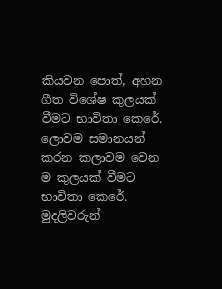කියවන පොත්, අහන ගීත විශේෂ කුලයක් වීමට භාවිතා කෙරේ. ලොවම සමානයන් කරන කලාවම වෙන ම කුලයක් වීමට භාවිතා කෙරේ. මුදලිවරුන්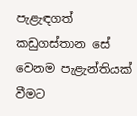පැළැඳගත් කඩුගස්තාන සේ වෙනම පැළැන්තියක් වීමට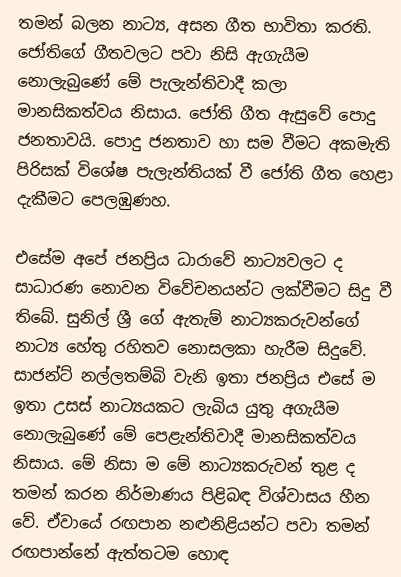තමන් බලන නාට්‍ය, අසන ගීත භාවිතා කරති. ජෝතිගේ ගීතවලට පවා නිසි ඇගැයීම නොලැබුණේ මේ පැලැන්තිවාදී කලා මානසිකත්වය නිසාය. ජෝති ගීත ඇසුවේ පොදු ජනතාවයි. පොදු ජනතාව හා සම වීමට අකමැති පිරිසක් විශේෂ පැලැන්තියක් වී ජෝති ගීත හෙළා දැකීමට පෙලඹුණහ.

එසේම අපේ ජනප්‍රිය ධාරාවේ නාට්‍යවලට ද සාධාරණ නොවන විවේචනයන්ට ලක්වීමට සිදු වී තිබේ. සුනිල් ශ්‍රී ගේ ඇතැම් නාට්‍යකරුවන්ගේ නාට්‍ය හේතු රහිතව නොසලකා හැරීම සිදුවේ. සාජන්ට් නල්ලතම්බි වැනි ඉතා ජනප්‍රිය එසේ ම ඉතා උසස් නාට්‍යයකට ලැබිය යුතු අගැයීම නොලැබුණේ මේ පෙළැන්තිවාදී මානසිකත්වය නිසාය. මේ නිසා ම මේ නාට්‍යකරුවන් තුළ ද තමන් කරන නිර්මාණය පිළිබඳ විශ්වාසය හීන වේ. ඒවායේ රඟපාන නළුනිළියන්ට පවා තමන් රඟපාන්නේ ඇත්තටම හොඳ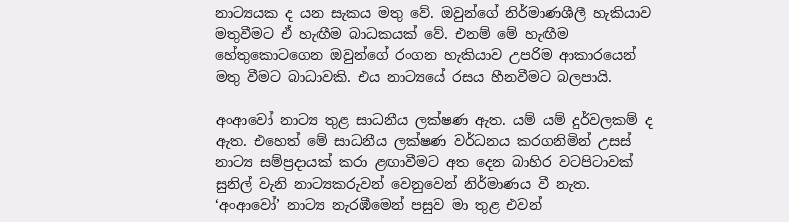නාට්‍යයක ද යන සැකය මතු වේ. ඔවුන්ගේ නිර්මාණශීලී හැකියාව මතුවීමට ඒ හැඟීම බාධකයක් වේ. එනම් මේ හැඟීම හේතුකොටගෙන ඔවුන්ගේ රංගන හැකියාව උපරිම ආකාරයෙන් මතු වීමට බාධාවකි. එය නාට්‍යයේ රසය හීනවීමට බලපායි.

අංආවෝ නාට්‍ය තුළ සාධනීය ලක්ෂණ ඇත. යම් යම් දුර්වලකම් ද ඇත. එහෙත් මේ සාධනීය ලක්ෂණ වර්ධනය කරගනිමින් උසස් නාට්‍ය සම්ප්‍රදායක් කරා ළඟාවීමට අත දෙන බාහිර වටපිටාවක් සුනිල් වැනි නාට්‍යකරුවන් වෙනුවෙන් නිර්මාණය වී නැත. ‘අංආවෝ’ නාට්‍ය නැරඹීමෙන් පසුව මා තුළ එවන්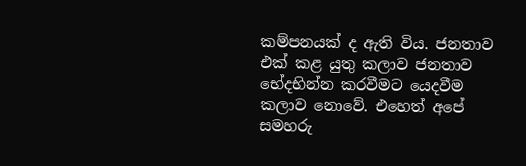කම්පනයක් ද ඇති විය. ජනතාව එක් කළ යුතු කලාව ජනතාව භේදභින්න කරවීමට යෙදවීම කලාව නොවේ. එහෙත් අපේ සමහරු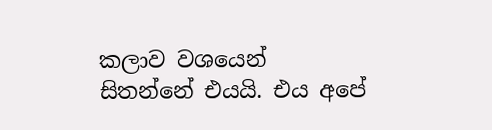කලාව වශයෙන් සිතන්නේ එයයි. එය අපේ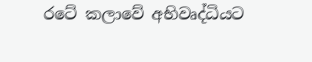රටේ කලාවේ අභිවෘද්ධියට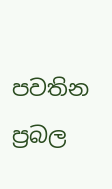පවතින ප්‍රබල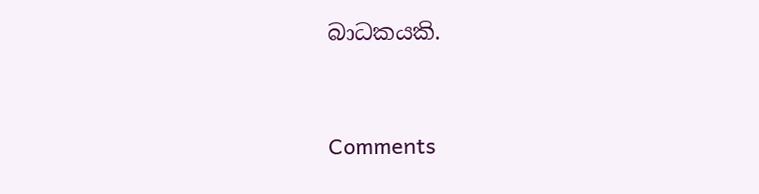බාධකයකි.



Comments